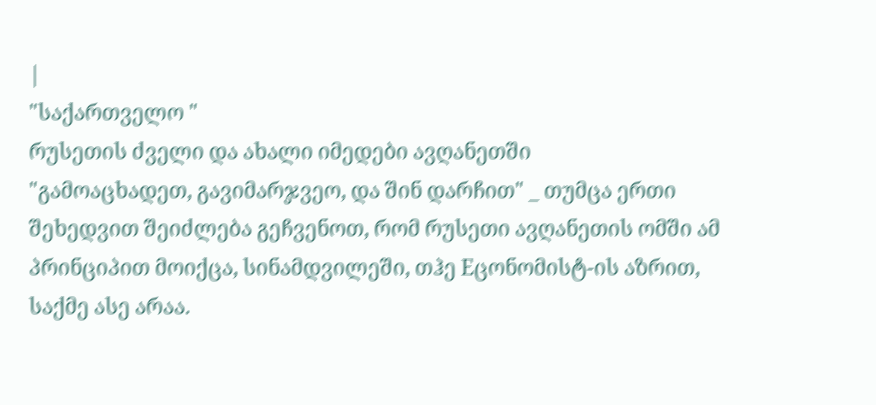|
"საქართველო "
რუსეთის ძველი და ახალი იმედები ავღანეთში
"გამოაცხადეთ, გავიმარჯვეო, და შინ დარჩით" _ თუმცა ერთი შეხედვით შეიძლება გეჩვენოთ, რომ რუსეთი ავღანეთის ომში ამ პრინციპით მოიქცა, სინამდვილეში, თჰე Eცონომისტ-ის აზრით, საქმე ასე არაა.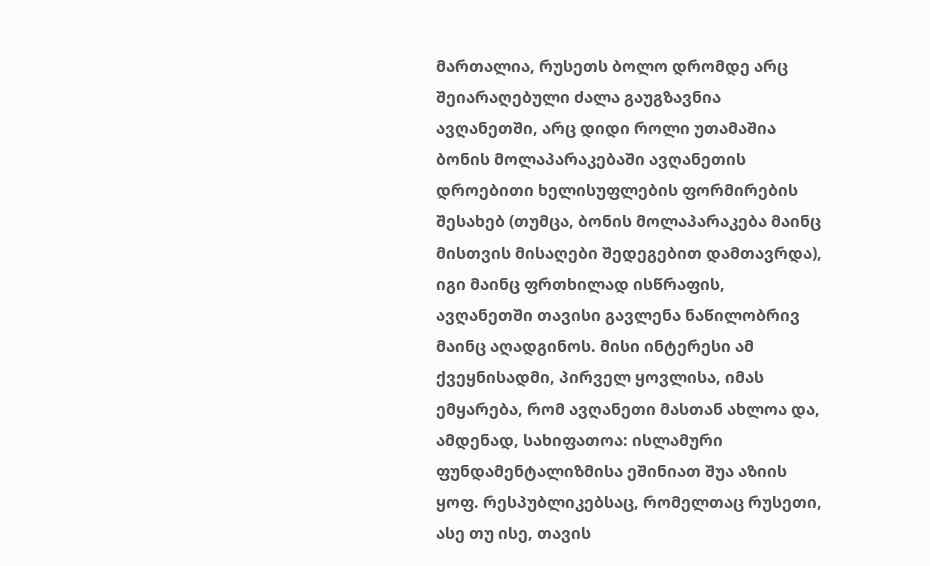მართალია, რუსეთს ბოლო დრომდე არც შეიარაღებული ძალა გაუგზავნია ავღანეთში, არც დიდი როლი უთამაშია ბონის მოლაპარაკებაში ავღანეთის დროებითი ხელისუფლების ფორმირების შესახებ (თუმცა, ბონის მოლაპარაკება მაინც მისთვის მისაღები შედეგებით დამთავრდა), იგი მაინც ფრთხილად ისწრაფის, ავღანეთში თავისი გავლენა ნაწილობრივ მაინც აღადგინოს. მისი ინტერესი ამ ქვეყნისადმი, პირველ ყოვლისა, იმას ემყარება, რომ ავღანეთი მასთან ახლოა და, ამდენად, სახიფათოა: ისლამური ფუნდამენტალიზმისა ეშინიათ შუა აზიის ყოფ. რესპუბლიკებსაც, რომელთაც რუსეთი, ასე თუ ისე, თავის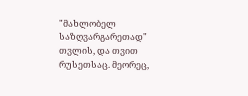"მახლობელ საზღვარგარეთად" თვლის, და თვით რუსეთსაც. მეორეც,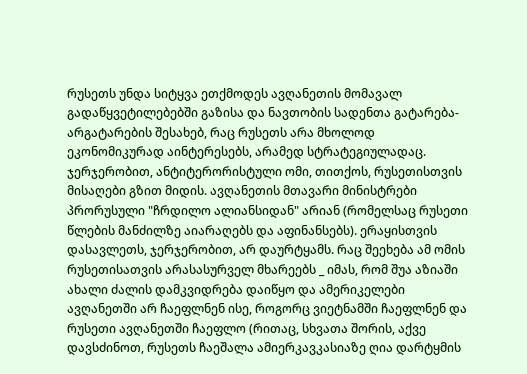რუსეთს უნდა სიტყვა ეთქმოდეს ავღანეთის მომავალ გადაწყვეტილებებში გაზისა და ნავთობის სადენთა გატარება-არგატარების შესახებ, რაც რუსეთს არა მხოლოდ ეკონომიკურად აინტერესებს, არამედ სტრატეგიულადაც. ჯერჯერობით, ანტიტერორისტული ომი, თითქოს, რუსეთისთვის მისაღები გზით მიდის. ავღანეთის მთავარი მინისტრები პრორუსული "ჩრდილო ალიანსიდან" არიან (რომელსაც რუსეთი წლების მანძილზე აიარაღებს და აფინანსებს). ერაყისთვის დასავლეთს, ჯერჯერობით, არ დაურტყამს. რაც შეეხება ამ ომის რუსეთისათვის არასასურველ მხარეებს _ იმას, რომ შუა აზიაში ახალი ძალის დამკვიდრება დაიწყო და ამერიკელები ავღანეთში არ ჩაეფლნენ ისე, როგორც ვიეტნამში ჩაეფლნენ და რუსეთი ავღანეთში ჩაეფლო (რითაც, სხვათა შორის, აქვე დავსძინოთ, რუსეთს ჩაეშალა ამიერკავკასიაზე ღია დარტყმის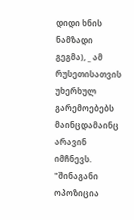დიდი ხნის ნამზადი გეგმა), _ ამ რუსეთისათვის უხერხულ გარემოებებს მაინცდამაინც არავინ იმჩნევს. "შინაგანი ოპოზიცია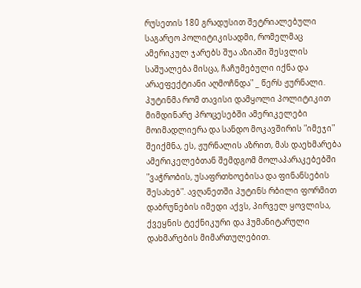რუსეთის 180 გრადუსით შეტრიალებული საგარეო პოლიტიკისადმი, რომელმაც ამერიკულ ჯარებს შუა აზიაში შესვლის საშუალება მისცა, ჩაჩუმებული იქნა და არაეფექტიანი აღმოჩნდა" _ წერს ჟურნალი. პუტინმა რომ თავისი დამყოლი პოლიტიკით მიმდინარე პროცესებში ამერიკელები მოიმადლიერა და სანდო მოკავშირის "იმეჯი" შეიქმნა, ეს, ჟურნალის აზრით, მას დაეხმარება ამერიკელებთან შემდგომ მოლაპარაკებებში "ვაჭრობის, უსაფრთხოებისა და ფინანსების შესახებ". ავღანეთში პუტინს რბილი ფორმით დაბრუნების იმედი აქვს, პირველ ყოვლისა, ქვეყნის ტექნიკური და ჰუმანიტარული დახმარების მიმართულებით.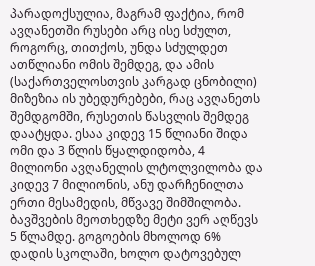პარადოქსულია, მაგრამ ფაქტია, რომ ავღანეთში რუსები არც ისე სძულთ, როგორც, თითქოს, უნდა სძულდეთ ათწლიანი ომის შემდეგ, და ამის (საქართველოსთვის კარგად ცნობილი) მიზეზია ის უბედურებები, რაც ავღანეთს შემდგომში, რუსეთის წასვლის შემდეგ დაატყდა. ესაა კიდევ 15 წლიანი შიდა ომი და 3 წლის წყალდიდობა, 4 მილიონი ავღანელის ლტოლვილობა და კიდევ 7 მილიონის, ანუ დარჩენილთა ერთი მესამედის, მწვავე შიმშილობა. ბავშვების მეოთხედზე მეტი ვერ აღწევს 5 წლამდე. გოგოების მხოლოდ 6% დადის სკოლაში, ხოლო დატოვებულ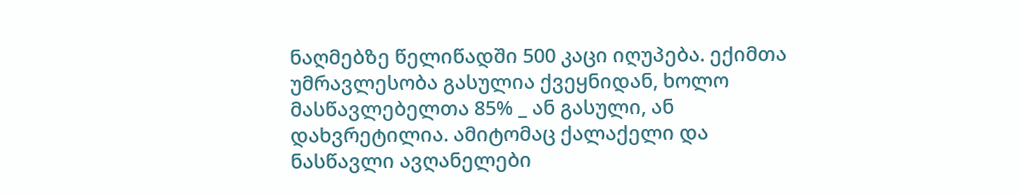ნაღმებზე წელიწადში 500 კაცი იღუპება. ექიმთა უმრავლესობა გასულია ქვეყნიდან, ხოლო მასწავლებელთა 85% _ ან გასული, ან დახვრეტილია. ამიტომაც ქალაქელი და ნასწავლი ავღანელები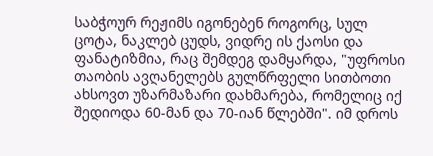საბჭოურ რეჟიმს იგონებენ როგორც, სულ ცოტა, ნაკლებ ცუდს, ვიდრე ის ქაოსი და ფანატიზმია, რაც შემდეგ დამყარდა, "უფროსი თაობის ავღანელებს გულწრფელი სითბოთი ახსოვთ უზარმაზარი დახმარება, რომელიც იქ შედიოდა 60-მან და 70-იან წლებში". იმ დროს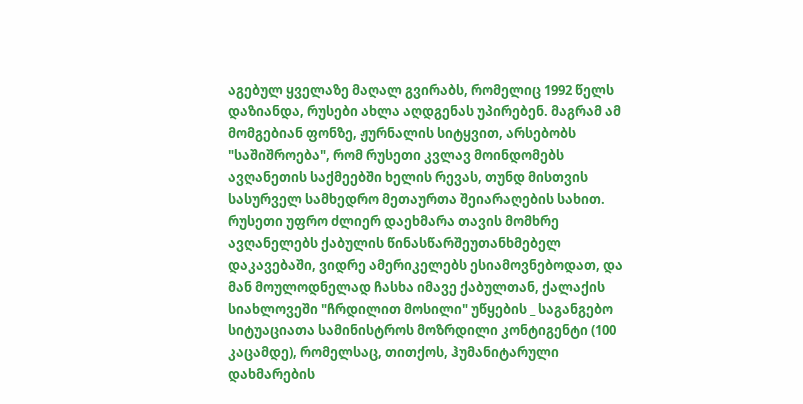აგებულ ყველაზე მაღალ გვირაბს, რომელიც 1992 წელს დაზიანდა, რუსები ახლა აღდგენას უპირებენ. მაგრამ ამ მომგებიან ფონზე, ჟურნალის სიტყვით, არსებობს "საშიშროება", რომ რუსეთი კვლავ მოინდომებს ავღანეთის საქმეებში ხელის რევას, თუნდ მისთვის სასურველ სამხედრო მეთაურთა შეიარაღების სახით. რუსეთი უფრო ძლიერ დაეხმარა თავის მომხრე ავღანელებს ქაბულის წინასწარშეუთანხმებელ დაკავებაში, ვიდრე ამერიკელებს ესიამოვნებოდათ, და მან მოულოდნელად ჩასხა იმავე ქაბულთან, ქალაქის სიახლოვეში "ჩრდილით მოსილი" უწყების _ საგანგებო სიტუაციათა სამინისტროს მოზრდილი კონტიგენტი (100 კაცამდე), რომელსაც, თითქოს, ჰუმანიტარული დახმარების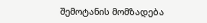შემოტანის მომზადება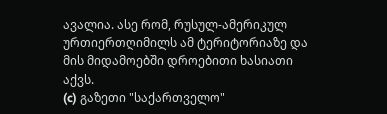ავალია. ასე რომ, რუსულ-ამერიკულ ურთიერთღიმილს ამ ტერიტორიაზე და მის მიდამოებში დროებითი ხასიათი აქვს.
(c) გაზეთი "საქართველო"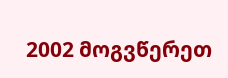2002 მოგვწერეთ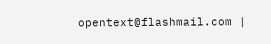opentext@flashmail.com |